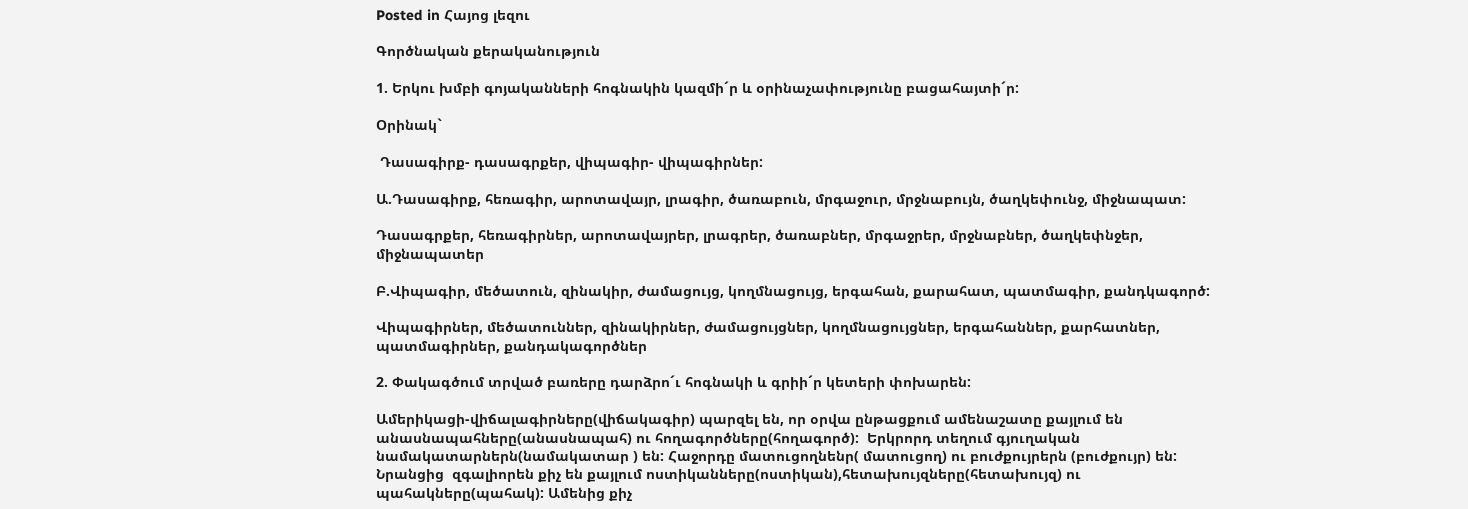Posted in Հայոց լեզու

Գործնական քերականություն

1. Երկու խմբի գոյականների հոգնակին կազմի´ր և օրինաչափությունը բացահայտի´ր:

Օրինակ`

 Դասագիրք- դասագրքեր, վիպագիր- վիպագիրներ:

Ա.Դասագիրք, հեռագիր, արոտավայր, լրագիր, ծառաբուն, մրգաջուր, մրջնաբույն, ծաղկեփունջ, միջնապատ:

Դասագրքեր, հեռագիրներ, արոտավայրեր, լրագրեր, ծառաբներ, մրգաջրեր, մրջնաբներ, ծաղկեփնջեր, միջնապատեր

Բ.Վիպագիր, մեծատուն, զինակիր, ժամացույց, կողմնացույց, երգահան, քարահատ, պատմագիր, քանդկագործ:

Վիպագիրներ, մեծատուններ, զինակիրներ, ժամացույցներ, կողմնացույցներ, երգահաններ, քարհատներ, պատմագիրներ, քանդակագործներ

2. Փակագծում տրված բառերը դարձրո´ւ հոգնակի և գրիի´ր կետերի փոխարեն:

Ամերիկացի-վիճալագիրները(վիճակագիր) պարզել են, որ օրվա ընթացքում ամենաշատը քայլում են անասնապահները(անասնապահ) ու հողագործները(հողագործ):  Երկրորդ տեղում գյուղական նամակատարներն(նամակատար ) են: Հաջորդը մատուցողնենր( մատուցող) ու բուժքույրերն (բուժքույր) են: Նրանցից  զգալիորեն քիչ են քայլում ոստիկանները(ոստիկան),հետախույզները(հետախույզ) ու  պահակները(պահակ): Ամենից քիչ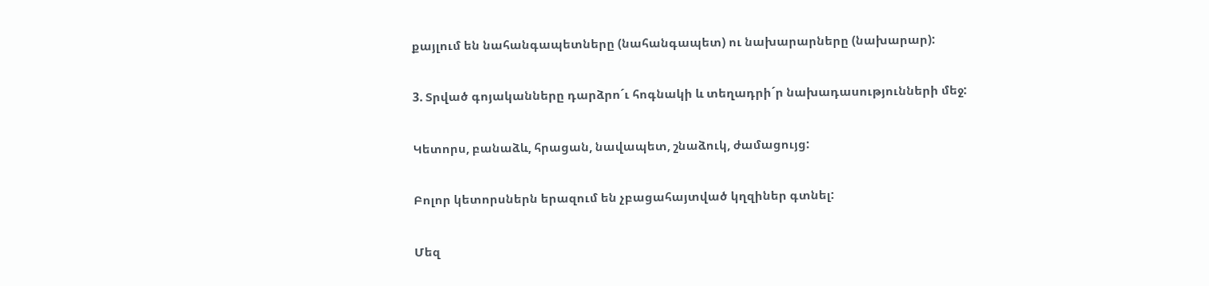քայլում են նահանգապետները (նահանգապետ) ու նախարարները (նախարար):

3. Տրված գոյականները դարձրո´ւ հոգնակի և տեղադրի´ր նախադասությունների մեջ:

Կետորս, բանաձև, հրացան, նավապետ, շնաձուկ, ժամացույց:

Բոլոր կետորսներն երազում են չբացահայտված կղզիներ գտնել:

Մեզ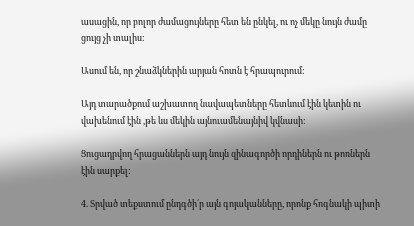ասացին, որ բոլոր ժամացույները հետ են ընկել, ու ոչ մեկը նույն ժամը ցույց չի տալիս:

Ասում են, որ շնաձկներին արյան հոտն է հրապուրում:

Այդ տարածքում աշխատող նավապետները հետևում էին կետին ու վախենում էին ,թե ևս մեկին այնուամենայնիվ կվնասի:

Ցուցադրվող հրացաններն այդ նույն զինագործի որդիներն ու թոռներն էին սարքել:

4. Տրված տեքստում ընդգծի´ր այն գոյականները, որոնք հոգնակի պիտի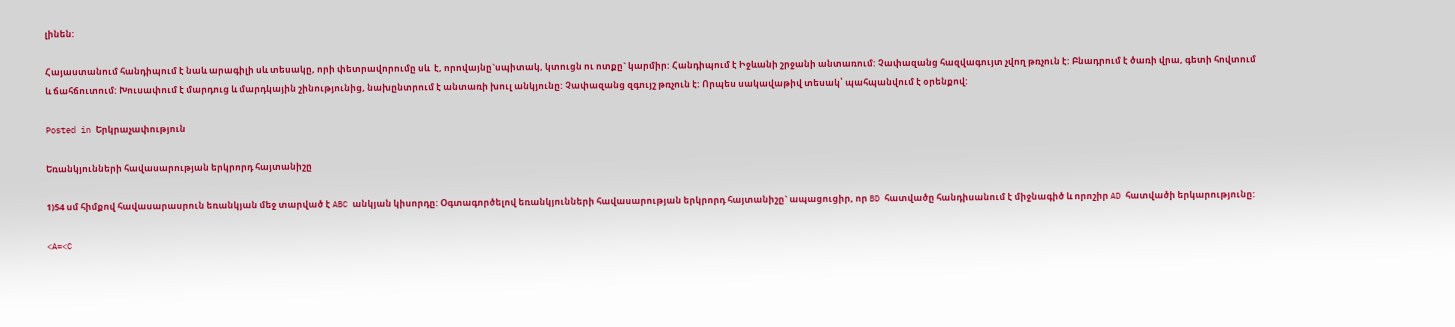լինեն:

Հայաստանում հանդիպում է նաև արագիլի սև տեսակը, որի փետրավորումը սև  է, որովայնը`սպիտակ, կտուցն ու ոտքը` կարմիր: Հանդիպում է Իջևանի շրջանի անտառում: Չափազանց հազվագույտ չվող թռչուն է: Բնադրում է ծառի վրա, գետի հովտում և ճահճուտում: Խուսափում է մարդուց և մարդկային շինությունից, նախընտրում է անտառի խուլ անկյունը: Չափազանց զգույշ թռչուն է: Որպես սակավաթիվ տեսակ՝ պահպանվում է օրենքով:

Posted in Երկրաչափություն

Եռանկյունների հավասարության երկրորդ հայտանիշը

1)54 սմ հիմքով հավասարասրուն եռանկյան մեջ տարված է ABC անկյան կիսորդը: Օգտագործելով եռանկյունների հավասարության երկրորդ հայտանիշը` ապացուցիր, որ BD հատվածը հանդիսանում է միջնագիծ և որոշիր AD հատվածի երկարությունը:

<A=<C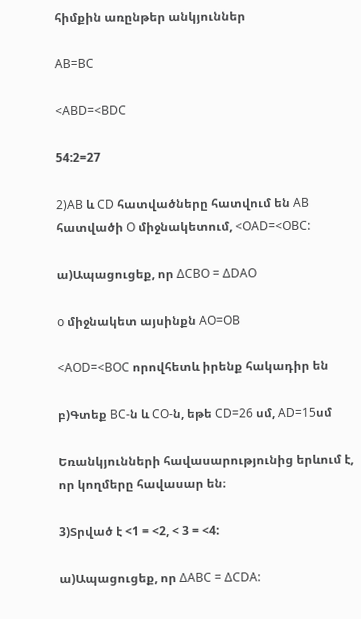հիմքին առընթեր անկյուններ

AB=BC

<ABD=<BDC

54:2=27

2)AB և CD հատվածները հատվում են AB հատվածի O միջնակետում, <OAD=<OBC:

ա)Ապացուցեք, որ ΔCBO = ΔDAO

o միջնակետ այսինքն AO=OB

<AOD=<BOC որովհետև իրենք հակադիր են

բ)Գտեք BC-ն և CO-ն, եթե CD=26 սմ, AD=15սմ

Եռանկյունների հավասարությունից երևում է, որ կողմերը հավասար են։

3)Տրված է <1 = <2, < 3 = <4:

ա)Ապացուցեք, որ ΔABC = ΔCDA: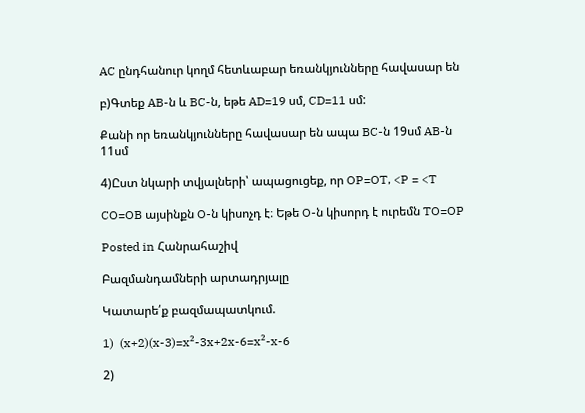AC ընդհանուր կողմ հետևաբար եռանկյունները հավասար են

բ)Գտեք AB-ն և BC-ն, եթե AD=19 սմ, CD=11 սմ:

Քանի որ եռանկյունները հավասար են ապա BC-ն 19սմ AB-ն 11սմ

4)Ըստ նկարի տվյալների՝ ապացուցեք, որ OP=OT, <P = <T

CO=OB այսինքն O-ն կիսոչդ է։ Եթե O-ն կիսորդ է ուրեմն TO=OP

Posted in Հանրահաշիվ

Բազմանդամների արտադրյալը

Կատարե՛ք բազմապատկում.

1)  (x+2)(x-3)=x²-3x+2x-6=x²-x-6

2)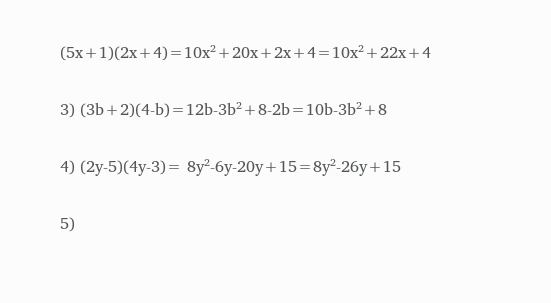(5x+1)(2x+4)=10x²+20x+2x+4=10x²+22x+4

3) (3b+2)(4-b)=12b-3b²+8-2b=10b-3b²+8

4) (2y-5)(4y-3)= 8y²-6y-20y+15=8y²-26y+15

5)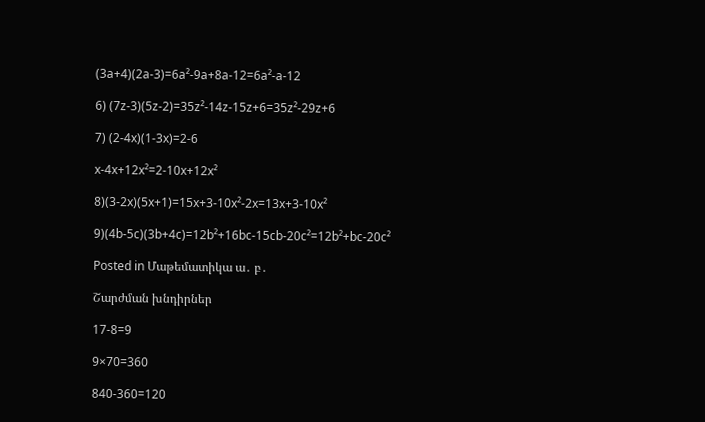(3a+4)(2a-3)=6a²-9a+8a-12=6a²-a-12

6) (7z-3)(5z-2)=35z²-14z-15z+6=35z²-29z+6

7) (2-4x)(1-3x)=2-6

x-4x+12x²=2-10x+12x²

8)(3-2x)(5x+1)=15x+3-10x²-2x=13x+3-10x²

9)(4b-5c)(3b+4c)=12b²+16bc-15cb-20c²=12b²+bc-20c²

Posted in Մաթեմատիկա ա․ բ․

Շարժման խնդիրներ

17-8=9

9×70=360

840-360=120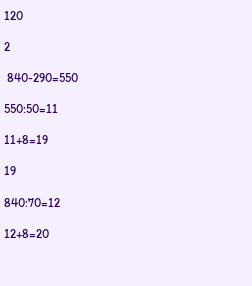120

2

 840-290=550

550:50=11

11+8=19

19

840:70=12

12+8=20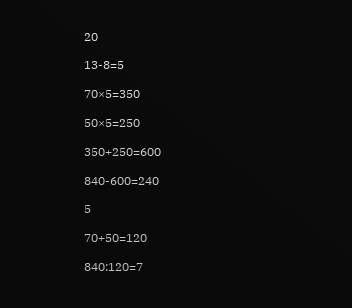20

13-8=5

70×5=350

50×5=250

350+250=600

840-600=240

5

70+50=120

840:120=7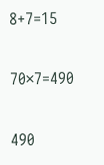8+7=15

70×7=490

490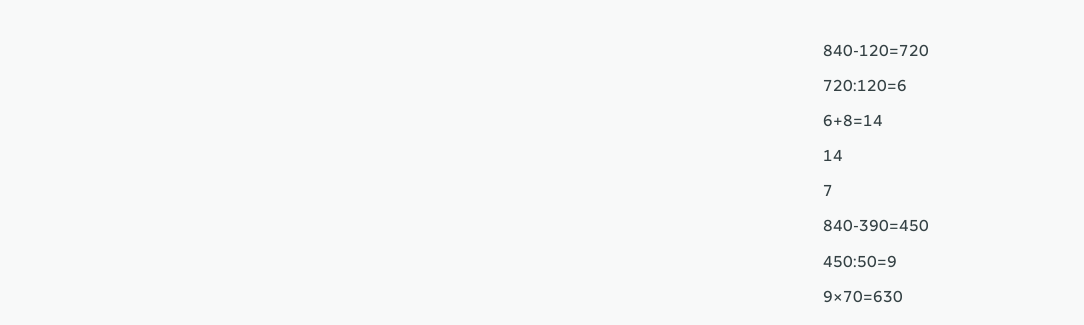840-120=720

720:120=6

6+8=14

14

7

840-390=450

450:50=9

9×70=630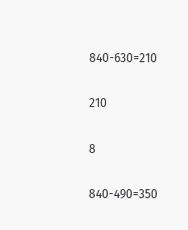840-630=210

210

8

840-490=350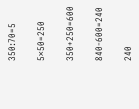350:70=5

5×50=250

350+250=600

840-600=240

240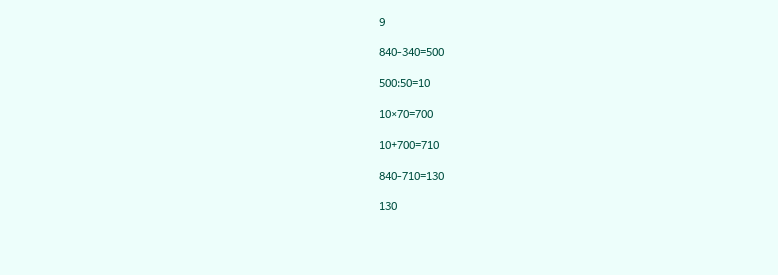9

840-340=500

500:50=10

10×70=700

10+700=710

840-710=130

130